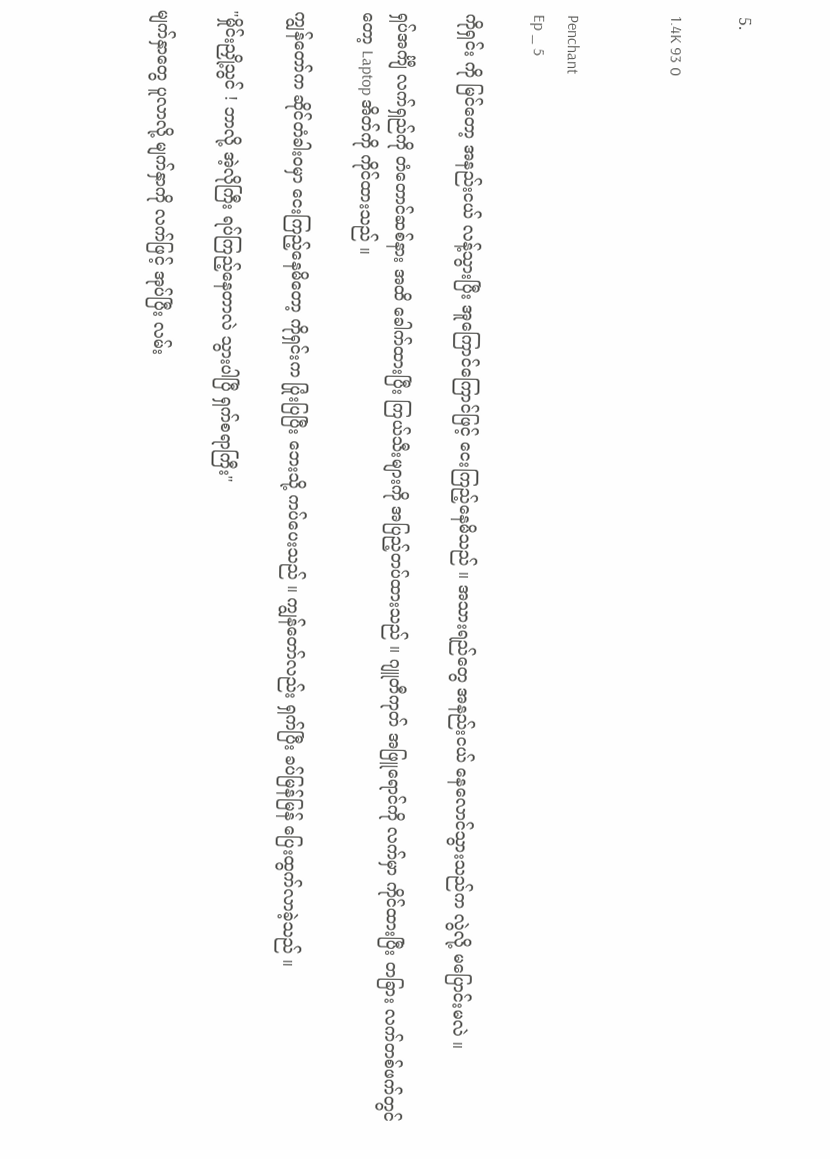5.

1.4K 93 0


Penchant
Ep _ 5

ကိုရှင်း ကို မြင်တော့ အနည်းငယ် လန့်သွားပြီး အူကြောင်ကြောင်ဖြင့် ငေးကြည့်နေမိသည် ။ အသားရည်တွေ အနည်းငယ် နေလောင်သွားသည်က လွဲလို့ မပြောင်းမလဲ ။

ရှပ်အင်္ကျီ လက်ရှည်ကို တံတောင်ဆစ်နား အထိ ခေါက်ထားပြီး ကြယ်သီးများကို အပြည့်တပ်ထားသည် ။ ဂျူတီကုတ် အဖြူရောင်ကို လက်မှာ ကိုင်ထားပြီး တခြား လက်တစ်ဖက်တွင်တော့ Laptop အိတ်ကို ကိုင်ထားသည် ။

ကျွန်တော်က ဆိုင်တံခါးဝမှာ ငေးကြည့်နေမိတော့ ကိုရှင်းက ပြုံးပြပြီး ဘေးသို့ ကပ်ပေးသည် ။ ကျွန်တော်လည်း ရှက်ပြီး ခပ်မြန်မြန် ပြေးထွက်လာခဲ့သည် ။

"မှိုင်းညှို့သွင် ! ဘာလို့ အဲ့လိုကြီး ရပ်ကြည့်နေတာလဲ သွားပါပြီ ရှက်စရာကြီး"

မျက်နှာတွေ ပူလာလို့ မျက်နှာကို လက်ဖြင့် အုပ်ပြီး လမ်း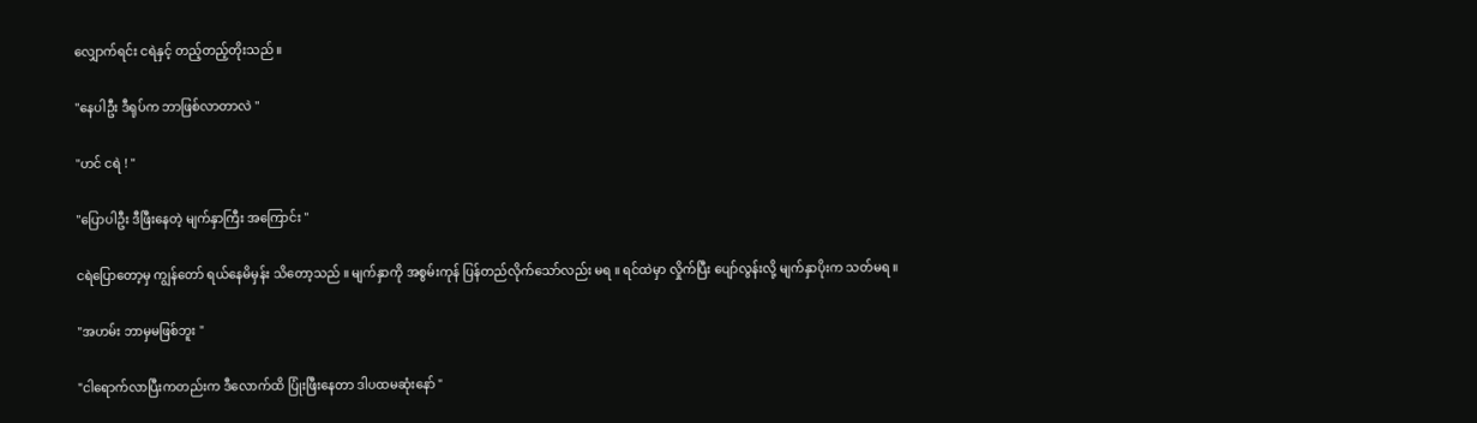လျှောက်ရင်း ငရဲနှင့် တည့်တည့်တိုးသည် ။

"နေပါဦး ဒီရုပ်က ဘာဖြစ်လာတာလဲ "

"ဟင် ငရဲ ! "

"ပြောပါဦး ဒီဖြီးနေတဲ့ မျက်နှာကြီး အကြောင်း "

ငရဲပြောတော့မှ ကျွန်တော် ရယ်နေမိမှန်း သိတော့သည် ။ မျက်နှာကို အစွမ်းကုန် ပြန်တည်လိုက်သော်လည်း မရ ။ ရင်ထဲမှာ လှိုက်ပြီး ပျော်လွန်းလို့ မျက်နှာပိုးက သတ်မရ ။

"အဟမ်း ဘာမှမဖြစ်ဘူး "

"ငါရောက်လာပြီးကတည်းက ဒီလောက်ထိ ပြုံးဖြီးနေတာ ဒါပထမဆုံးနော် "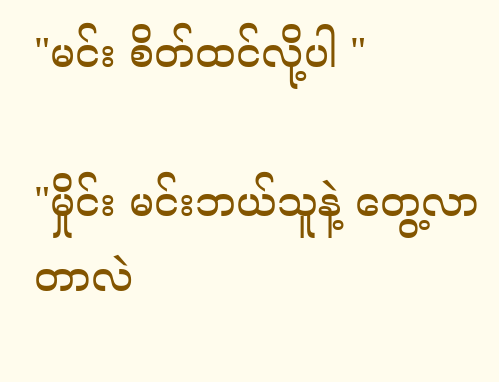"မင်း စိတ်ထင်လို့ပါ "

"မှိုင်း မင်းဘယ်သူနဲ့ တွေ့လာတာလဲ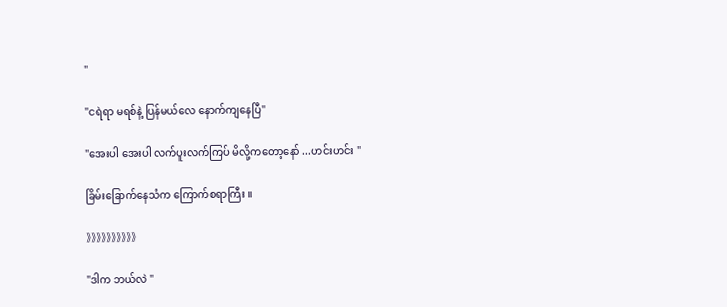"

"ငရဲရာ မရစ်နဲ့ ပြန်မယ်လေ နောက်ကျနေပြီ"

"အေးပါ အေးပါ လက်ပူးလက်ကြပ် မိလို့ကတော့နော် ...ဟင်းဟင်း "

ခြိမ်းခြောက်နေသံက ကြောက်စရာကြီး ။

》》》》》》》》》》

"ဒါက ဘယ်လဲ "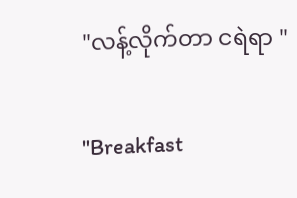"လန့်လိုက်တာ ငရဲရာ "

"Breakfast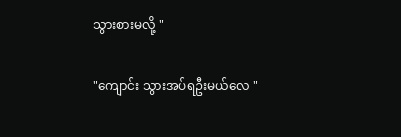သွားစားမလို့ "

"ကျောင်း သွားအပ်ရဦးမယ်လေ "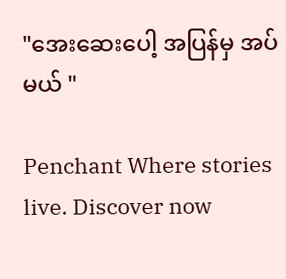"အေးဆေးပေါ့ အပြန်မှ အပ်မယ် "

Penchant Where stories live. Discover now